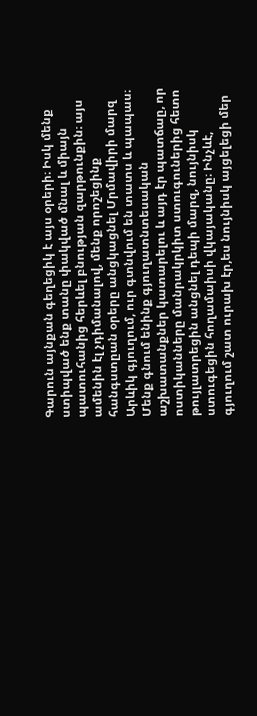Գարուն այնքան գեղեցիկ է այս օրերի։ Իսկ մենք ստիպված ենք տանը փակված մնալ և միայն պատուհանից հերևել բնության զարթունքին։ այս ամենին էլ չդիմանալով, մենք որոշեցինք հանգստըան օրերը անցկացնել Մրմավիրի մարզ Արևիկ գյուղում, ուր գտնվում են տատս և պապաս։
Մենք գնում ենինք գյուղատնտեսական աշխատանքներ կատարելու և այդ էր պատճաը, որ ոստիկանները մանրակրկիտ ստուգուներից հետո թույլատրեցին անցնել դեպի մարզ, նույնիսկ ստուգեցին հողամաիսի վկայականը։ Ինչևէ, գյուղում շատ ուրախ էր,ես նույնիսկ այցելեցի մեր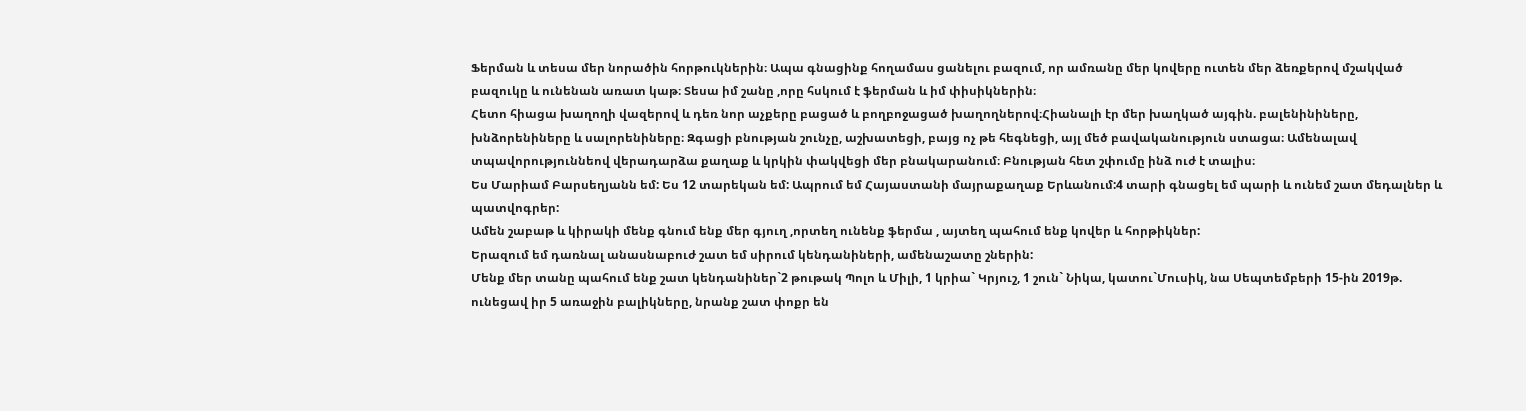Ֆերման և տեսա մեր նորածին հորթուկներին։ Ապա գնացինք հողամաս ցանելու բազում, որ ամռանը մեր կովերը ուտեն մեր ձեռքերով մշակված բազուկը և ունենան առատ կաթ։ Տեսա իմ շանը ,որը հսկում է ֆերման և իմ փիսիկներին։
Հետո հիացա խաղողի վազերով և դեռ նոր աչքերը բացած և բողբոջացած խաղողներով։Հիանալի էր մեր խաղկած այգին. բալենինիները, խնձորենիները և սալորենիները։ Զգացի բնության շունչը, աշխատեցի, բայց ոչ թե հեգնեցի, այլ մեծ բավականություն ստացա։ Ամենալավ տպավորություննեով վերադարձա քաղաք և կրկին փակվեցի մեր բնակարանում։ Բնության հետ շփումը ինձ ուժ է տալիս։
Ես Մարիամ Բարսեղյանն եմ: Ես 12 տարեկան եմ: Ապրում եմ Հայաստանի մայրաքաղաք Երևանում:4 տարի գնացել եմ պարի և ունեմ շատ մեդալներ և պատվոգրեր:
Ամեն շաբաթ և կիրակի մենք գնում ենք մեր գյուղ ,որտեղ ունենք ֆերմա , այտեղ պահում ենք կովեր և հորթիկներ:
Երազում եմ դառնալ անասնաբուժ շատ եմ սիրում կենդանիների, ամենաշատը շներին:
Մենք մեր տանը պահում ենք շատ կենդանիներ`2 թութակ Պոլո և Միլի, 1 կրիա` Կրյուշ, 1 շուն` Նիկա, կատու`Մուսիկ, նա Սեպտեմբերի 15-ին 2019թ. ունեցավ իր 5 առաջին բալիկները, նրանք շատ փոքր են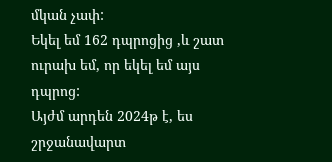մկան չափ:
Եկել եմ 162 դպրոցից ,և շատ ուրախ եմ, որ եկել եմ այս դպրոց:
Այժմ արդեն 2024թ է, ես շրջանավարտ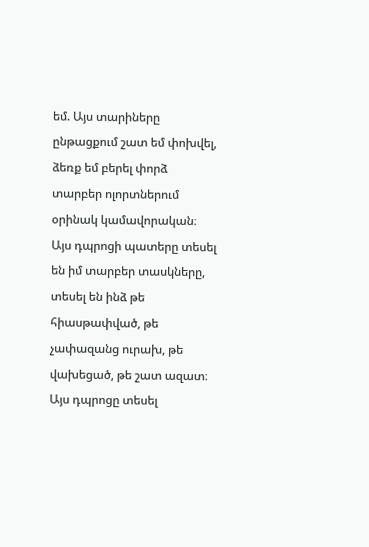եմ. Այս տարիները ընթացքում շատ եմ փոխվել, ձեռք եմ բերել փորձ տարբեր ոլորտներում օրինակ կամավորական։ Այս դպրոցի պատերը տեսել են իմ տարբեր տասկները, տեսել են ինձ թե հիասթափված, թե չափազանց ուրախ, թե վախեցած, թե շատ ազատ։ Այս դպրոցը տեսել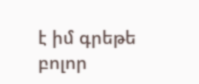է իմ գրեթե բոլոր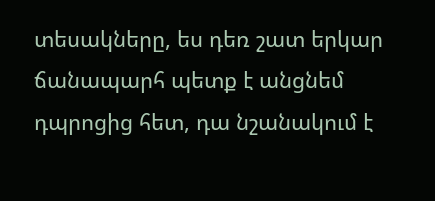տեսակները, ես դեռ շատ երկար ճանապարհ պետք է անցնեմ դպրոցից հետ, դա նշանակում է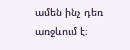ամեն ինչ դեռ առջևում է։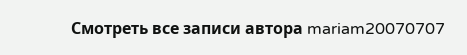Смотреть все записи автора mariam20070707